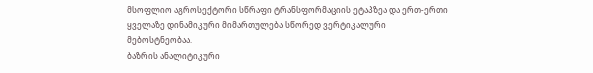მსოფლიო აგროსექტორი სწრაფი ტრანსფორმაციის ეტაპზეა და ერთ-ერთი ყველაზე დინამიკური მიმართულება სწორედ ვერტიკალური მებოსტნეობაა.
ბაზრის ანალიტიკური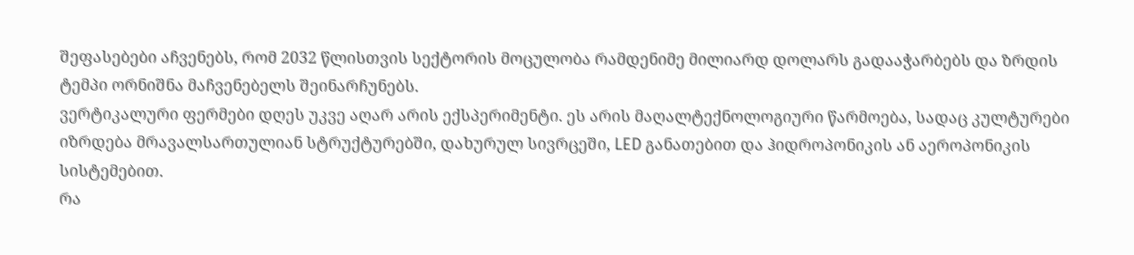შეფასებები აჩვენებს, რომ 2032 წლისთვის სექტორის მოცულობა რამდენიმე მილიარდ დოლარს გადააჭარბებს და ზრდის ტემპი ორნიშნა მაჩვენებელს შეინარჩუნებს.
ვერტიკალური ფერმები დღეს უკვე აღარ არის ექსპერიმენტი. ეს არის მაღალტექნოლოგიური წარმოება, სადაც კულტურები იზრდება მრავალსართულიან სტრუქტურებში, დახურულ სივრცეში, LED განათებით და ჰიდროპონიკის ან აეროპონიკის სისტემებით.
რა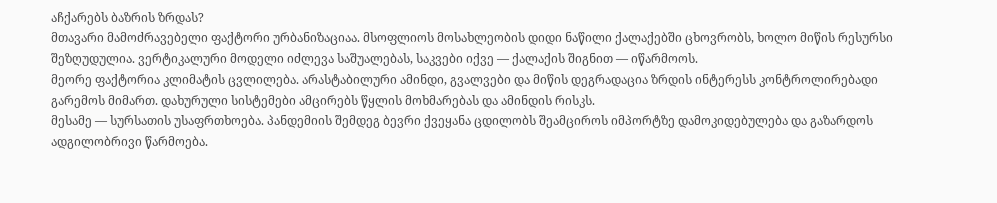აჩქარებს ბაზრის ზრდას?
მთავარი მამოძრავებელი ფაქტორი ურბანიზაციაა. მსოფლიოს მოსახლეობის დიდი ნაწილი ქალაქებში ცხოვრობს, ხოლო მიწის რესურსი შეზღუდულია. ვერტიკალური მოდელი იძლევა საშუალებას, საკვები იქვე — ქალაქის შიგნით — იწარმოოს.
მეორე ფაქტორია კლიმატის ცვლილება. არასტაბილური ამინდი, გვალვები და მიწის დეგრადაცია ზრდის ინტერესს კონტროლირებადი გარემოს მიმართ. დახურული სისტემები ამცირებს წყლის მოხმარებას და ამინდის რისკს.
მესამე — სურსათის უსაფრთხოება. პანდემიის შემდეგ ბევრი ქვეყანა ცდილობს შეამციროს იმპორტზე დამოკიდებულება და გაზარდოს ადგილობრივი წარმოება.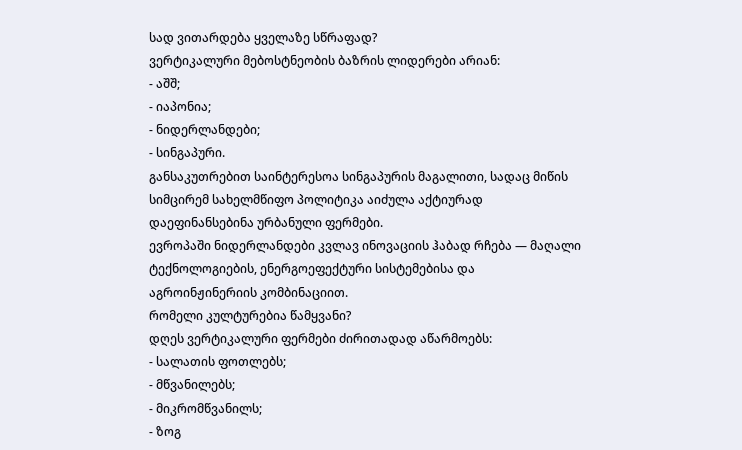სად ვითარდება ყველაზე სწრაფად?
ვერტიკალური მებოსტნეობის ბაზრის ლიდერები არიან:
- აშშ;
- იაპონია;
- ნიდერლანდები;
- სინგაპური.
განსაკუთრებით საინტერესოა სინგაპურის მაგალითი, სადაც მიწის სიმცირემ სახელმწიფო პოლიტიკა აიძულა აქტიურად დაეფინანსებინა ურბანული ფერმები.
ევროპაში ნიდერლანდები კვლავ ინოვაციის ჰაბად რჩება — მაღალი ტექნოლოგიების, ენერგოეფექტური სისტემებისა და აგროინჟინერიის კომბინაციით.
რომელი კულტურებია წამყვანი?
დღეს ვერტიკალური ფერმები ძირითადად აწარმოებს:
- სალათის ფოთლებს;
- მწვანილებს;
- მიკრომწვანილს;
- ზოგ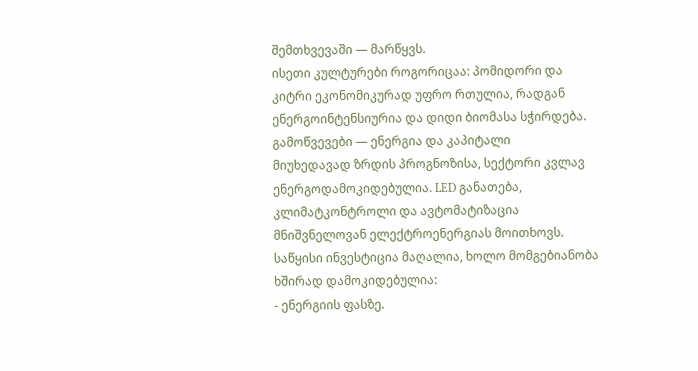შემთხვევაში — მარწყვს.
ისეთი კულტურები როგორიცაა: პომიდორი და კიტრი ეკონომიკურად უფრო რთულია, რადგან ენერგოინტენსიურია და დიდი ბიომასა სჭირდება.
გამოწვევები — ენერგია და კაპიტალი
მიუხედავად ზრდის პროგნოზისა, სექტორი კვლავ ენერგოდამოკიდებულია. LED განათება, კლიმატკონტროლი და ავტომატიზაცია მნიშვნელოვან ელექტროენერგიას მოითხოვს.
საწყისი ინვესტიცია მაღალია, ხოლო მომგებიანობა ხშირად დამოკიდებულია:
- ენერგიის ფასზე.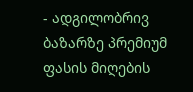- ადგილობრივ ბაზარზე პრემიუმ ფასის მიღების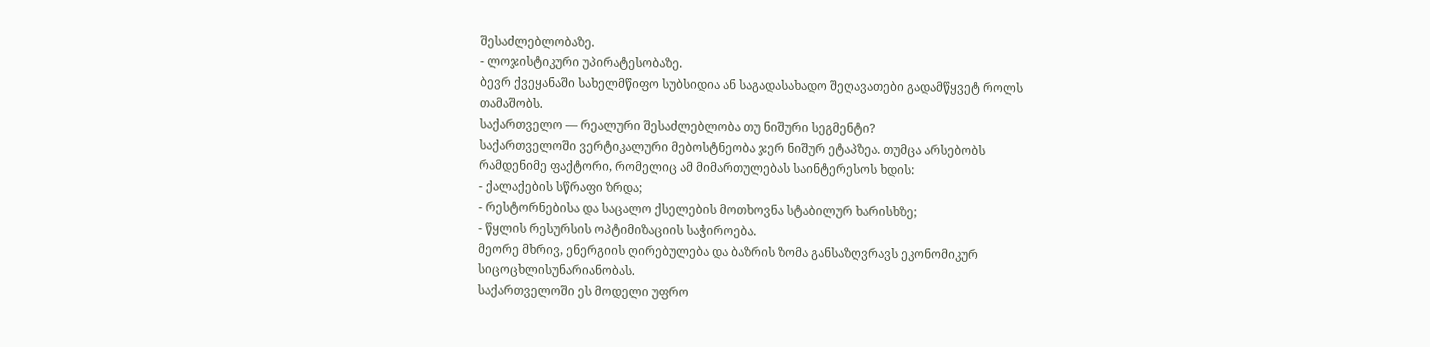შესაძლებლობაზე.
- ლოჯისტიკური უპირატესობაზე.
ბევრ ქვეყანაში სახელმწიფო სუბსიდია ან საგადასახადო შეღავათები გადამწყვეტ როლს თამაშობს.
საქართველო — რეალური შესაძლებლობა თუ ნიშური სეგმენტი?
საქართველოში ვერტიკალური მებოსტნეობა ჯერ ნიშურ ეტაპზეა. თუმცა არსებობს რამდენიმე ფაქტორი, რომელიც ამ მიმართულებას საინტერესოს ხდის:
- ქალაქების სწრაფი ზრდა;
- რესტორნებისა და საცალო ქსელების მოთხოვნა სტაბილურ ხარისხზე;
- წყლის რესურსის ოპტიმიზაციის საჭიროება.
მეორე მხრივ, ენერგიის ღირებულება და ბაზრის ზომა განსაზღვრავს ეკონომიკურ სიცოცხლისუნარიანობას.
საქართველოში ეს მოდელი უფრო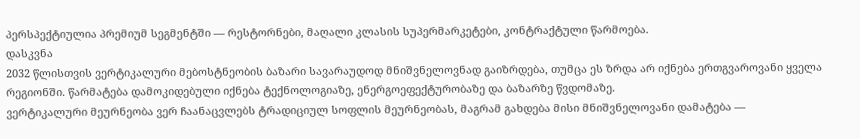პერსპექტიულია პრემიუმ სეგმენტში — რესტორნები, მაღალი კლასის სუპერმარკეტები, კონტრაქტული წარმოება.
დასკვნა
2032 წლისთვის ვერტიკალური მებოსტნეობის ბაზარი სავარაუდოდ მნიშვნელოვნად გაიზრდება, თუმცა ეს ზრდა არ იქნება ერთგვაროვანი ყველა რეგიონში. წარმატება დამოკიდებული იქნება ტექნოლოგიაზე, ენერგოეფექტურობაზე და ბაზარზე წვდომაზე.
ვერტიკალური მეურნეობა ვერ ჩაანაცვლებს ტრადიციულ სოფლის მეურნეობას, მაგრამ გახდება მისი მნიშვნელოვანი დამატება —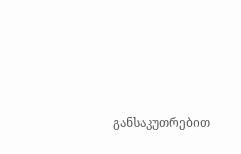განსაკუთრებით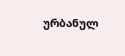ურბანულ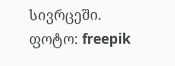სივრცეში.
ფოტო: freepik